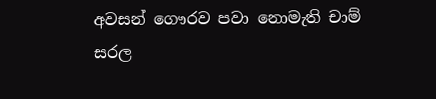අවසන් ගෞරව පවා නොමැති චාම් සරල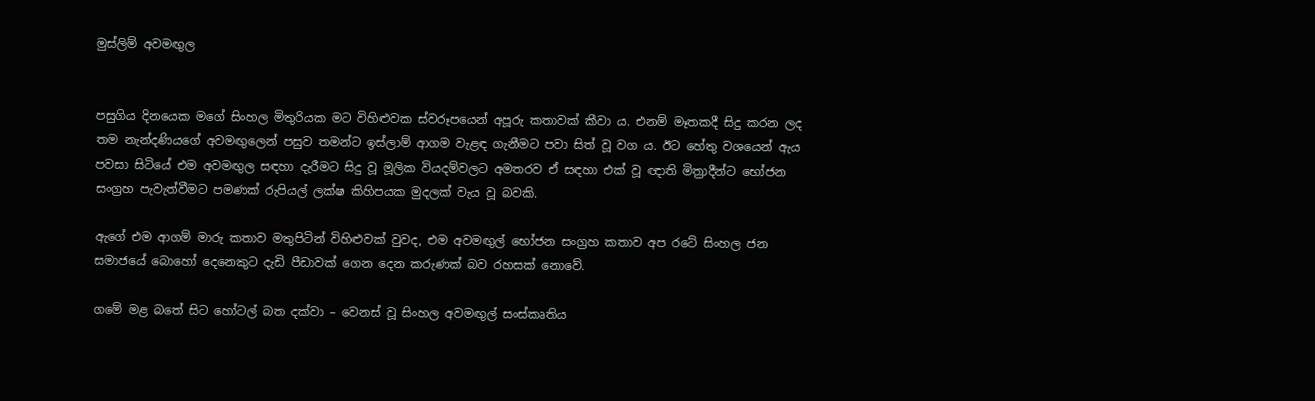මුස්ලිම් අවමඟුල


පසුගිය දිනයෙක මගේ සිංහල මිතුරියක මට විහිළුවක ස්වරූපයෙන් අපූරු කතාවක් කීවා ය. එනම් මෑතකදී සිදු කරන ලද තම නැන්දණියගේ අවමඟුලෙන් පසුව තමන්ට ඉස්ලාම් ආගම වැළඳ ගැනීමට පවා සිත් වූ වග ය. ඊට හේතු වශයෙන් ඇය පවසා සිටියේ එම අවමඟුල සඳහා දැරීමට සිදු වූ මූලික වියදම්වලට අමතරව ඒ සඳහා එක් වූ ඥාති මිත්‍රාදීන්ට භෝජන සංග්‍රහ පැවැත්වීමට පමණක් රුපියල් ලක්ෂ කිහිපයක මුදලක් වැය වූ බවකි.

ඇගේ එම ආගම් මාරු කතාව මතුපිටින් විහිළුවක් වුවද, එම අවමඟුල් භෝජන සංග්‍රහ කතාව අප රටේ සිංහල ජන සමාජයේ බොහෝ දෙනෙකුට දැඩි පීඩාවක් ගෙන දෙන කරුණක් බව රහසක් නොවේ.

ගමේ මළ බතේ සිට හෝටල් බත දක්වා – වෙනස් වූ සිංහල අවමඟුල් සංස්කෘතිය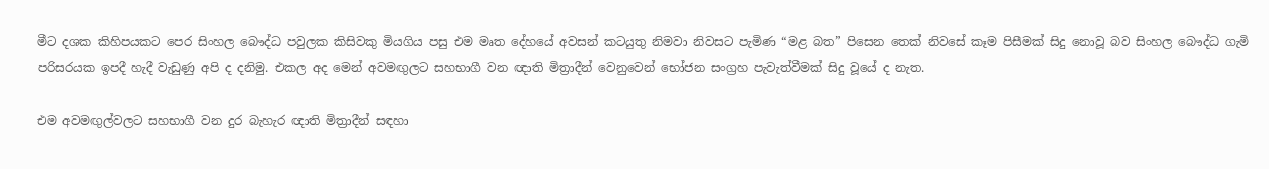මීට දශක කිහිපයකට පෙර සිංහල බෞද්ධ පවුලක කිසිවකු මියගිය පසු එම මෘත දේහයේ අවසන් කටයුතු නිමවා නිවසට පැමිණ “මළ බත” පිසෙන තෙක් නිවසේ කෑම පිසීමක් සිදු නොවූ බව සිංහල බෞද්ධ ගැමි පරිසරයක ඉපදී හැදී වැඩුණු අපි ද දනිමු. එකල අද මෙන් අවමඟුලට සහභාගී වන ඥාති මිත්‍රාදීන් වෙනුවෙන් භෝජන සංග්‍රහ පැවැත්වීමක් සිදු වූයේ ද නැත.

එම අවමඟුල්වලට සහභාගී වන දුර බැහැර ඥාති මිත්‍රාදීන් සඳහා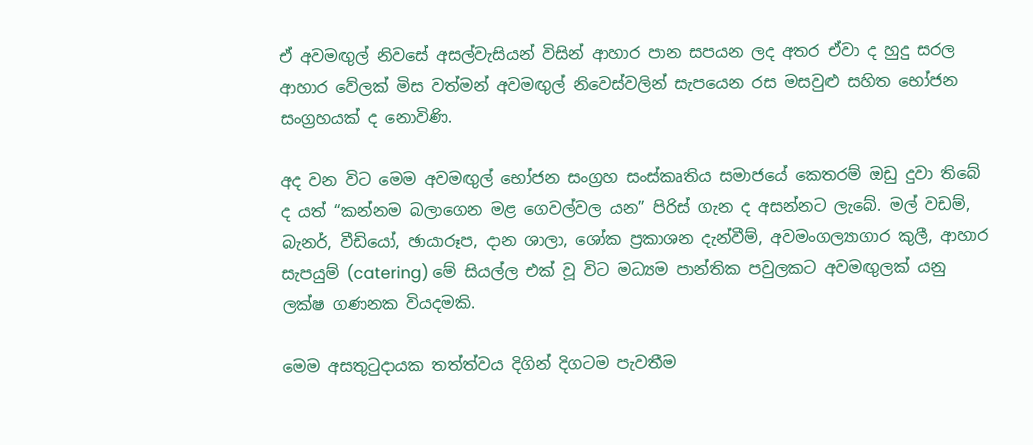ඒ අවමඟුල් නිවසේ අසල්වැසියන් විසින් ආහාර පාන සපයන ලද අතර ඒවා ද හුදු සරල ආහාර වේලක් මිස වත්මන් අවමඟුල් නිවෙස්වලින් සැපයෙන රස මසවුළු සහිත භෝජන සංග්‍රහයක් ද නොවිණි.

අද වන විට මෙම අවමඟුල් භෝජන සංග්‍රහ සංස්කෘතිය සමාජයේ කෙතරම් ඔඩු දුවා තිබේ ද යත් “කන්නම බලාගෙන මළ ගෙවල්වල යන” පිරිස් ගැන ද අසන්නට ලැබේ. මල් වඩම්, බැනර්, වීඩියෝ, ඡායාරූප, දාන ශාලා, ශෝක ප්‍රකාශන දැන්වීම්, අවමංගල්‍යාගාර කුලී, ආහාර සැපයුම් (catering) මේ සියල්ල එක් වූ විට මධ්‍යම පාන්තික පවුලකට අවමඟුලක් යනු ලක්ෂ ගණනක වියදමකි.

මෙම අසතුටුදායක තත්ත්වය දිගින් දිගටම පැවතීම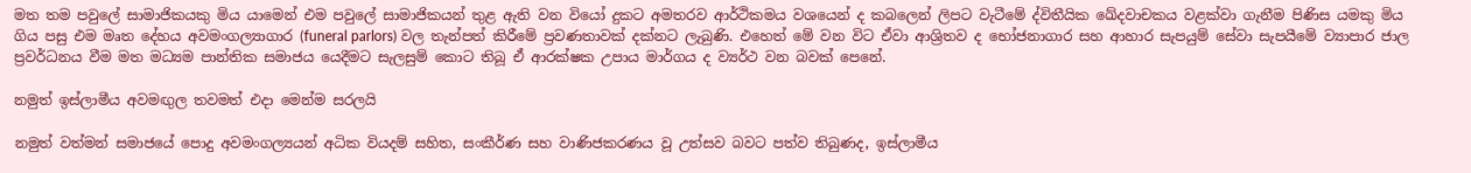මත තම පවුලේ සාමාජිකයකු මිය යාමෙන් එම පවුලේ සාමාජිකයන් තුළ ඇති වන වියෝ දුකට අමතරව ආර්ථිකමය වශයෙන් ද කබලෙන් ලිපට වැටීමේ ද්විතීයික ඛේදවාචකය වළක්වා ගැනීම පිණිස යමකු මිය ගිය පසු එම මෘත දේහය අවමංගල්‍යාගාර (funeral parlors) වල තැන්පත් කිරීමේ ප්‍රවණතාවක් දක්නට ලැබුණි. එහෙත් මේ වන විට ඒවා ආශ්‍රිතව ද භෝජනාගාර සහ ආහාර සැපයුම් සේවා සැපයීමේ ව්‍යාපාර ජාල ප්‍රවර්ධනය වීම මත මධ්‍යම පාන්තික සමාජය යෙදීමට සැලසුම් කොට තිබූ ඒ ආරක්ෂක උපාය මාර්ගය ද ව්‍යර්ථ වන බවක් පෙනේ.

නමුත් ඉස්ලාමීය අවමඟුල තවමත් එදා මෙන්ම සරලයි

නමුත් වත්මන් සමාජයේ පොදු අවමංගල්‍යයන් අධික වියදම් සහිත, සංකීර්ණ සහ වාණිජකරණය වූ උත්සව බවට පත්ව තිබුණද, ඉස්ලාමීය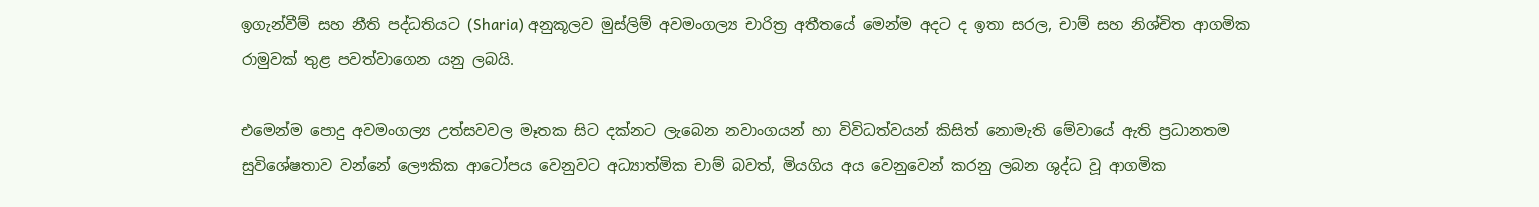ඉගැන්වීම් සහ නීති පද්ධතියට (Sharia) අනුකූලව මුස්ලිම් අවමංගල්‍ය චාරිත්‍ර අතීතයේ මෙන්ම අදට ද ඉතා සරල, චාම් සහ නිශ්චිත ආගමික රාමුවක් තුළ පවත්වාගෙන යනු ලබයි.

එමෙන්ම පොදු අවමංගල්‍ය උත්සවවල මෑතක සිට දක්නට ලැබෙන නවාංගයන් හා විවිධත්වයන් කිසිත් නොමැති මේවායේ ඇති ප්‍රධානතම සුවිශේෂතාව වන්නේ ලෞකික ආටෝපය වෙනුවට අධ්‍යාත්මික චාම් බවත්, මියගිය අය වෙනුවෙන් කරනු ලබන ශුද්ධ වූ ආගමික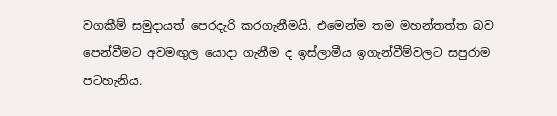වගකීම් සමුදායත් පෙරදැරි කරගැනීමයි. එමෙන්ම තම මහන්තත්ත බව පෙන්වීමට අවමඟුල යොදා ගැනීම ද ඉස්ලාමීය ඉගැන්වීම්වලට සපුරාම පටහැනිය.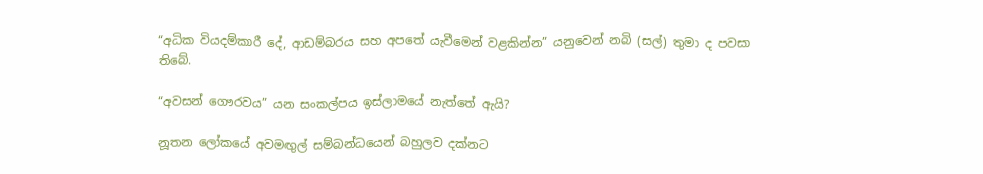“අධික වියදම්කාරී දේ, ආඩම්බරය සහ අපතේ යැවීමෙන් වළකින්න” යනුවෙන් නබි (සල්) තුමා ද පවසා තිබේ.

“අවසන් ගෞරවය” යන සංකල්පය ඉස්ලාමයේ නැත්තේ ඇයි?

නූතන ලෝකයේ අවමඟුල් සම්බන්ධයෙන් බහුලව දක්නට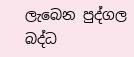ලැබෙන පුද්ගල බද්ධ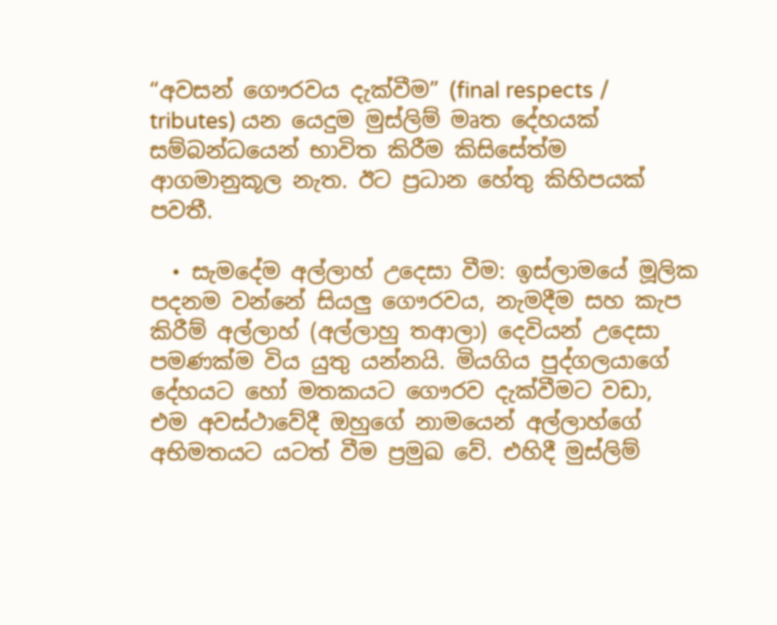“අවසන් ගෞරවය දැක්වීම” (final respects / tributes) යන යෙදුම මුස්ලිම් මෘත දේහයක් සම්බන්ධයෙන් භාවිත කිරීම කිසිසේත්ම ආගමානුකූල නැත. ඊට ප්‍රධාන හේතු කිහිපයක් පවතී.

  • සැමදේම අල්ලාහ් උදෙසා වීම: ඉස්ලාමයේ මූලික පදනම වන්නේ සියලු ගෞරවය, නැමදීම සහ කැප කිරීම් අල්ලාහ් (අල්ලාහු තආලා) දෙවියන් උදෙසා පමණක්ම විය යුතු යන්නයි. මියගිය පුද්ගලයාගේ දේහයට හෝ මතකයට ගෞරව දැක්වීමට වඩා, එම අවස්ථාවේදී ඔහුගේ නාමයෙන් අල්ලාහ්ගේ අභිමතයට යටත් වීම ප්‍රමුඛ වේ. එහිදී මුස්ලිම්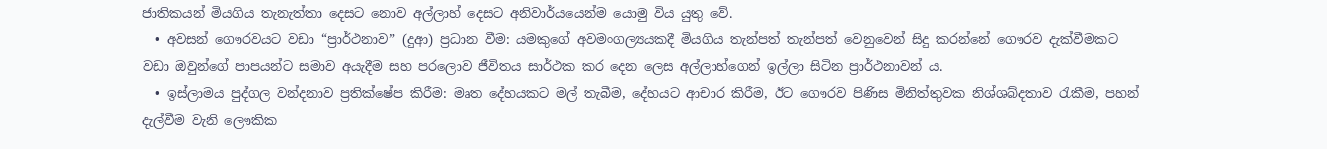ජාතිකයන් මියගිය තැනැත්තා දෙසට නොව අල්ලාහ් දෙසට අනිවාර්යයෙන්ම යොමු විය යුතු වේ.
  • අවසන් ගෞරවයට වඩා “ප්‍රාර්ථනාව” (දුආ) ප්‍රධාන වීම: යමකුගේ අවමංගල්‍යයකදී මියගිය තැන්පත් තැන්පත් වෙනුවෙන් සිදු කරන්නේ ගෞරව දැක්වීමකට වඩා ඔවුන්ගේ පාපයන්ට සමාව අයැදීම සහ පරලොව ජීවිතය සාර්ථක කර දෙන ලෙස අල්ලාහ්ගෙන් ඉල්ලා සිටින ප්‍රාර්ථනාවන් ය.
  • ඉස්ලාමය පුද්ගල වන්දනාව ප්‍රතික්ෂේප කිරීම: මෘත දේහයකට මල් තැබීම, දේහයට ආචාර කිරීම, ඊට ගෞරව පිණිස මිනිත්තුවක නිශ්ශබ්දතාව රැකීම, පහන් දැල්වීම වැනි ලෞකික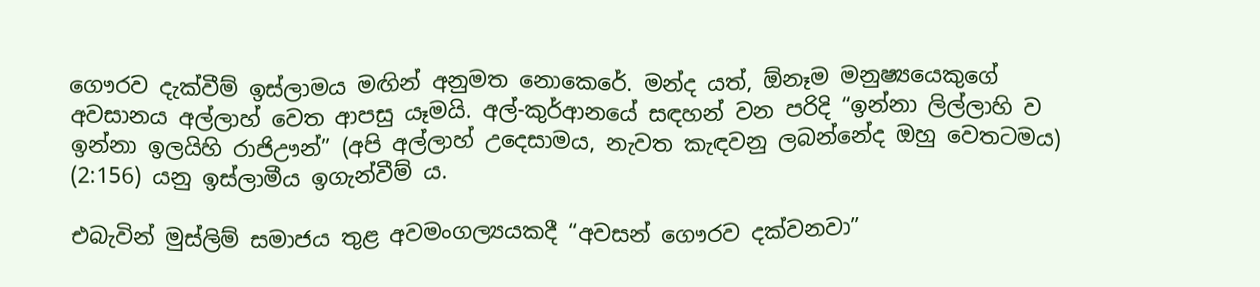ගෞරව දැක්වීම් ඉස්ලාමය මඟින් අනුමත නොකෙරේ. මන්ද යත්, ඕනෑම මනුෂ්‍යයෙකුගේ අවසානය අල්ලාහ් වෙත ආපසු යෑමයි. අල්-කුර්ආනයේ සඳහන් වන පරිදි “ඉන්නා ලිල්ලාහි ව ඉන්නා ඉලයිහි රාජිඌන්” (අපි අල්ලාහ් උදෙසාමය, නැවත කැඳවනු ලබන්නේද ඔහු වෙතටමය) (2:156) යනු ඉස්ලාමීය ඉගැන්වීම් ය.

එබැවින් මුස්ලිම් සමාජය තුළ අවමංගල්‍යයකදී “අවසන් ගෞරව දක්වනවා”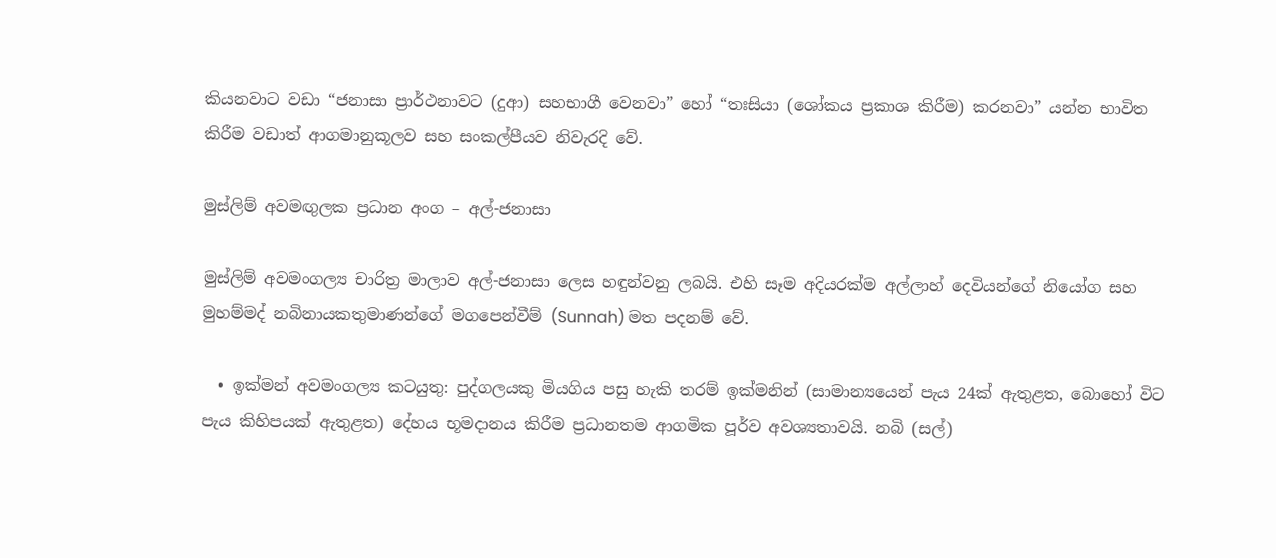කියනවාට වඩා “ජනාසා ප්‍රාර්ථනාවට (දුආ) සහභාගී වෙනවා” හෝ “තඃසියා (ශෝකය ප්‍රකාශ කිරීම) කරනවා” යන්න භාවිත කිරීම වඩාත් ආගමානුකූලව සහ සංකල්පීයව නිවැරදි වේ.

මුස්ලිම් අවමඟුලක ප්‍රධාන අංග – අල්-ජනාසා

මුස්ලිම් අවමංගල්‍ය චාරිත්‍ර මාලාව අල්-ජනාසා ලෙස හඳුන්වනු ලබයි. එහි සෑම අදියරක්ම අල්ලාහ් දෙවියන්ගේ නියෝග සහ මුහම්මද් නබිනායකතුමාණන්ගේ මගපෙන්වීම් (Sunnah) මත පදනම් වේ.

  • ඉක්මන් අවමංගල්‍ය කටයුතු: පුද්ගලයකු මියගිය පසු හැකි තරම් ඉක්මනින් (සාමාන්‍යයෙන් පැය 24ක් ඇතුළත, බොහෝ විට පැය කිහිපයක් ඇතුළත) දේහය භූමදානය කිරීම ප්‍රධානතම ආගමික පූර්ව අවශ්‍යතාවයි. නබි (සල්)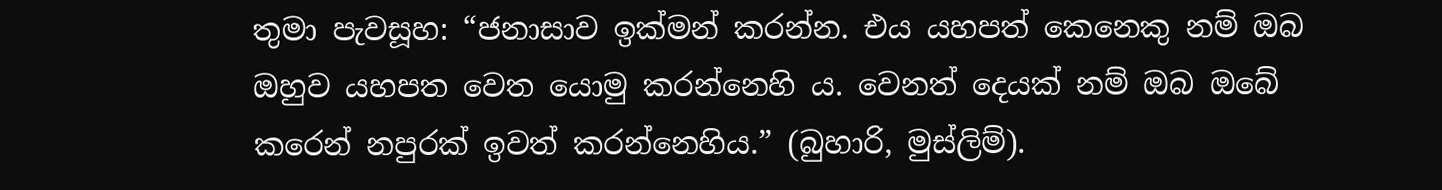තුමා පැවසූහ: “ජනාසාව ඉක්මන් කරන්න. එය යහපත් කෙනෙකු නම් ඔබ ඔහුව යහපත වෙත යොමු කරන්නෙහි ය. වෙනත් දෙයක් නම් ඔබ ඔබේ කරෙන් නපුරක් ඉවත් කරන්නෙහිය.” (බුහාරි, මුස්ලිම්).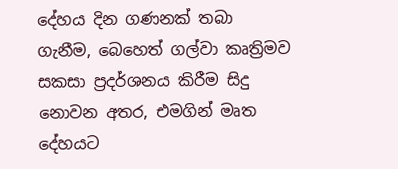දේහය දින ගණනක් තබා ගැනීම, බෙහෙත් ගල්වා කෘත්‍රිමව සකසා ප්‍රදර්ශනය කිරීම සිදු නොවන අතර, එමගින් මෘත දේහයට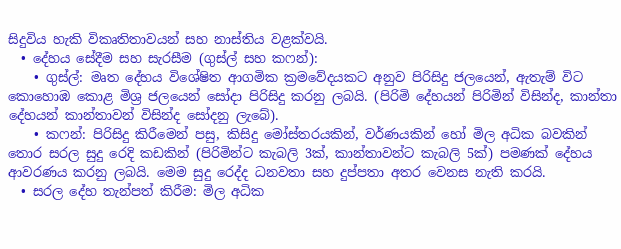සිදුවිය හැකි විකෘතිතාවයන් සහ නාස්තිය වළක්වයි.
  • දේහය සේදීම සහ සැරසීම (ගුස්ල් සහ කෆන්):
    • ගුස්ල්: මෘත දේහය විශේෂිත ආගමික ක්‍රමවේදයකට අනුව පිරිසිදු ජලයෙන්, ඇතැම් විට කොහොඹ කොළ මිශ්‍ර ජලයෙන් සෝදා පිරිසිදු කරනු ලබයි. (පිරිමි දේහයන් පිරිමින් විසින්ද, කාන්තා දේහයන් කාන්තාවන් විසින්ද සෝදනු ලැබේ).
    • කෆන්: පිරිසිදු කිරීමෙන් පසු, කිසිදු මෝස්තරයකින්, වර්ණයකින් හෝ මිල අධික බවකින් තොර සරල සුදු රෙදි කඩකින් (පිරිමින්ට කැබලි 3ක්, කාන්තාවන්ට කැබලි 5ක්) පමණක් දේහය ආවරණය කරනු ලබයි. මෙම සුදු රෙද්ද ධනවතා සහ දුප්පතා අතර වෙනස නැති කරයි.
  • සරල දේහ තැන්පත් කිරීම: මිල අධික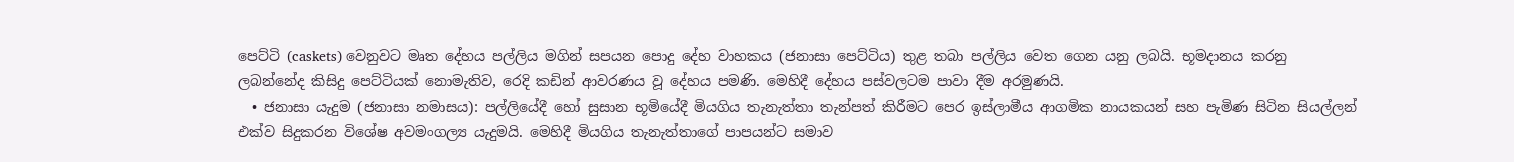පෙට්ටි (caskets) වෙනුවට මෘත දේහය පල්ලිය මගින් සපයන පොදු දේහ වාහකය (ජනාසා පෙට්ටිය) තුළ තබා පල්ලිය වෙත ගෙන යනු ලබයි. භූමදානය කරනු ලබන්නේද කිසිදු පෙට්ටියක් නොමැතිව, රෙදි කඩින් ආවරණය වූ දේහය පමණි. මෙහිදී දේහය පස්වලටම පාවා දීම අරමුණයි.
  • ජනාසා යැදුම (ජනාසා නමාසය): පල්ලියේදී හෝ සුසාන භූමියේදී මියගිය තැනැත්තා තැන්පත් කිරීමට පෙර ඉස්ලාමීය ආගමික නායකයන් සහ පැමිණ සිටින සියල්ලන් එක්ව සිදුකරන විශේෂ අවමංගල්‍ය යැදුමයි. මෙහිදී මියගිය තැනැත්තාගේ පාපයන්ට සමාව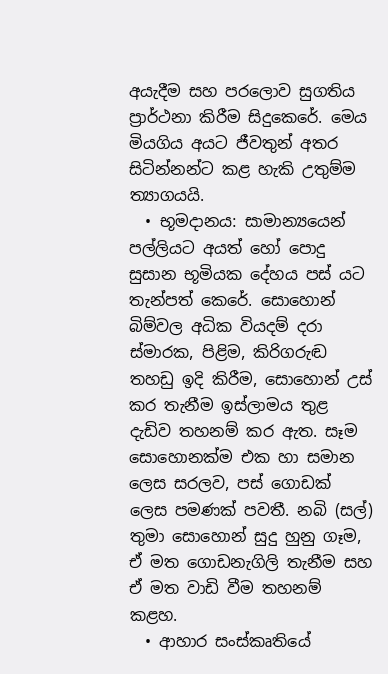අයැදීම සහ පරලොව සුගතිය ප්‍රාර්ථනා කිරීම සිදුකෙරේ. මෙය මියගිය අයට ජීවතුන් අතර සිටින්නන්ට කළ හැකි උතුම්ම ත්‍යාගයයි.
  • භූමදානය: සාමාන්‍යයෙන් පල්ලියට අයත් හෝ පොදු සුසාන භූමියක දේහය පස් යට තැන්පත් කෙරේ. සොහොන් බිම්වල අධික වියදම් දරා ස්මාරක, පිළිම, කිරිගරුඬ තහඩු ඉදි කිරීම, සොහොන් උස් කර තැනීම ඉස්ලාමය තුළ දැඩිව තහනම් කර ඇත. සෑම සොහොනක්ම එක හා සමාන ලෙස සරලව, පස් ගොඩක් ලෙස පමණක් පවතී. නබි (සල්) තුමා සොහොන් සුදු හුනු ගෑම, ඒ මත ගොඩනැගිලි තැනීම සහ ඒ මත වාඩි වීම තහනම් කළහ.
  • ආහාර සංස්කෘතියේ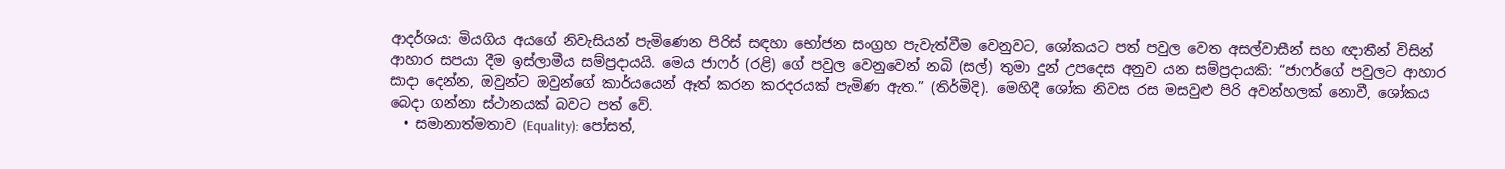ආදර්ශය: මියගිය අයගේ නිවැසියන් පැමිණෙන පිරිස් සඳහා භෝජන සංග්‍රහ පැවැත්වීම වෙනුවට, ශෝකයට පත් පවුල වෙත අසල්වාසීන් සහ ඥාතීන් විසින් ආහාර සපයා දීම ඉස්ලාමීය සම්ප්‍රදායයි. මෙය ජාෆර් (රළි) ගේ පවුල වෙනුවෙන් නබි (සල්) තුමා දුන් උපදෙස අනුව යන සම්ප්‍රදායකි: “ජාෆර්ගේ පවුලට ආහාර සාදා දෙන්න, ඔවුන්ට ඔවුන්ගේ කාර්යයෙන් ඈත් කරන කරදරයක් පැමිණ ඇත.” (තිර්මිදි). මෙහිදී ශෝක නිවස රස මසවුළු පිරි අවන්හලක් නොවී, ශෝකය බෙදා ගන්නා ස්ථානයක් බවට පත් වේ.
  • සමානාත්මතාව (Equality): පෝසත්,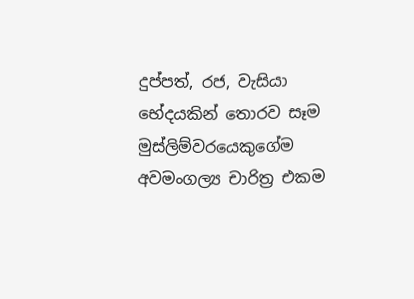දුප්පත්, රජ, වැසියා භේදයකින් තොරව සෑම මුස්ලිම්වරයෙකුගේම අවමංගල්‍ය චාරිත්‍ර එකම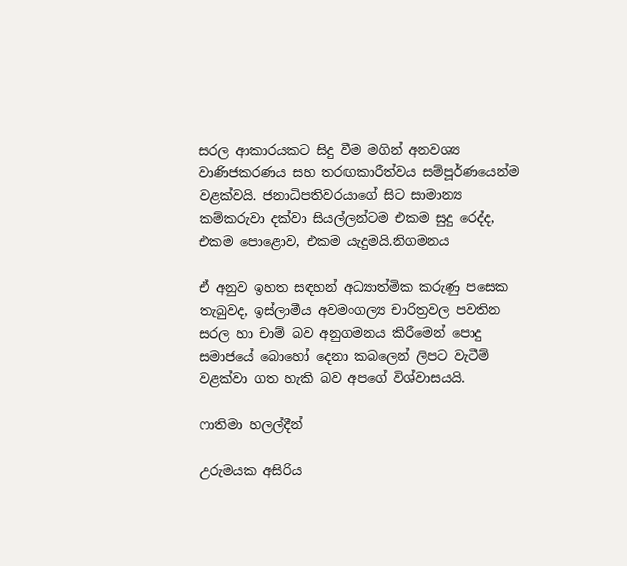සරල ආකාරයකට සිදු වීම මගින් අනවශ්‍ය වාණිජකරණය සහ තරඟකාරීත්වය සම්පූර්ණයෙන්ම වළක්වයි. ජනාධිපතිවරයාගේ සිට සාමාන්‍ය කම්කරුවා දක්වා සියල්ලන්ටම එකම සුදු රෙද්ද, එකම පොළොව, එකම යැදුමයි.නිගමනය

ඒ අනුව ඉහත සඳහන් අධ්‍යාත්මික කරුණු පසෙක තැබුවද, ඉස්ලාමීය අවමංගල්‍ය චාරිත්‍රවල පවතින සරල හා චාම් බව අනුගමනය කිරීමෙන් පොදු සමාජයේ බොහෝ දෙනා කබලෙන් ලිපට වැටීම් වළක්වා ගත හැකි බව අපගේ විශ්වාසයයි.

ෆාතිමා හලල්දීන්

උරුමයක අසිරිය